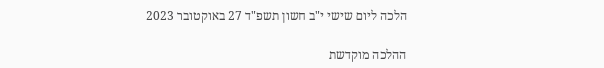הלכה ליום שישי י"ב חשון תשפ"ד 27 באוקטובר 2023

ההלכה מוקדשת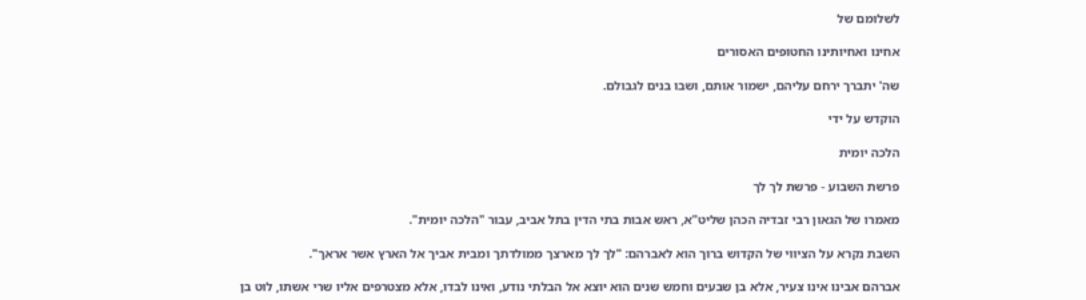לשלומם של

אחינו ואחיותינו החטופים האסורים

שה' יתברך ירחם עליהם, ישמור אותם, ושבו בנים לגבולם.

הוקדש על ידי

הלכה יומית

פרשת השבוע - פרשת לך לך

מאמרו של הגאון רבי זבדיה הכהן שליט"א, ראש אבות בתי הדין בתל אביב, עבור "הלכה יומית".

השבת נקרא על הציווי של הקדוש ברוך הוא לאברהם: "לך לך מארצך ממולדתך ומבית אביך אל הארץ אשר אראך".

אברהם אבינו אינו צעיר, אלא בן שבעים וחמש שנים הוא יוצא אל הבלתי נודע, ואינו לבדו, אלא מצטרפים אליו שרי אשתו, לוט בן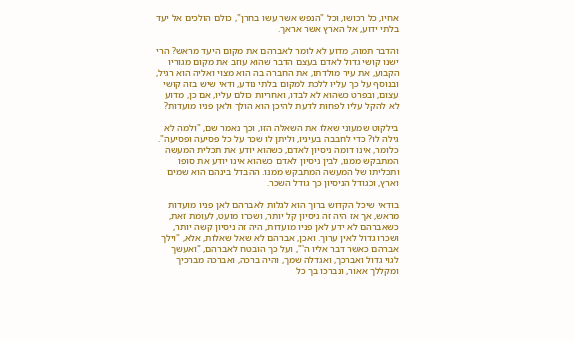אחיו, כל רכושו, וכל "הנפש אשר עשו בחרן", כולם הולכים אל יעד בלתי ידוע, אל הארץ אשר אראך.

והדבר תמוה, מדוע לא לומר לאברהם את מקום היעד מראש? הרי ישנו קושי גדול לאדם בעצם הדבר שהוא עוזב את מקום מגוריו הקבוע, את עיר מולדתו, את החברה בה הוא מצוי ואליה הוא רגיל, ובנוסף על כך עליו ללכת למקום בלתי נודע, ודאי שיש בזה קושי עצום, ובפרט כשהוא לא לבדו, ואחריות כולם עליו, אם כן, מדוע לא להקל עליו לפחות לדעת להיכן הוא הולך ולאן פניו מועדות?

בילקוט שמעוני שאלו את השאלה הזו, וכך נאמר שם, "ולמה לא גילה לו? כדי לחבבה בעיניו, וליתן לו שכר על כל פסיעה ופסיעה". כלומר, אינו דומה ניסיון לאדם, כשהוא יודע את תכלית המעשה המתבקש ממנו, לבין ניסיון לאדם כשהוא אינו יודע את סופו ותכליתו של המעשה המתבקש ממנו. ההבדל בינהם הוא שמים וארץ, וכגודל הניסיון כך גודל השכר.

בודאי שיכל הקדוש ברוך הוא לגלות לאברהם לאן פניו מועדות מראש, אך אז היה זה ניסיון קל יותר, ושכרו מועט, לעומת זאת, כשאברהם לא ידע לאן פניו מועדות, היה זה ניסיון קשה יותר, ושכרו גדול לאין ערוך. ואכן, אברהם לא שאל שאלות, אלא, "וילך אברהם כאשר דבר אליו ה'", ועל כך הובטח לאברהם, "ואעשך לגוי גדול ואברכך, ואגדלה שמך, והיה ברכה, ואברכה מברכיך ומקללך אאור, ונברכו בך כל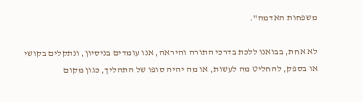משפחות האדמה".

לא אחת, בבואנו ללכת בדרכי התורה והיראה, אנו עומדים בניסיון, ונתקלים בקושי או בספק, להחליט מה לעשות, או מה יהיה סופו של התהליך, כגון מקום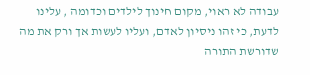עבודה לא ראוי, מקום חינוך לילדים וכדומה , עלינו לדעת, כי זהו ניסיון לאדם, ועליו לעשות אך ורק את מה שדורשת התורה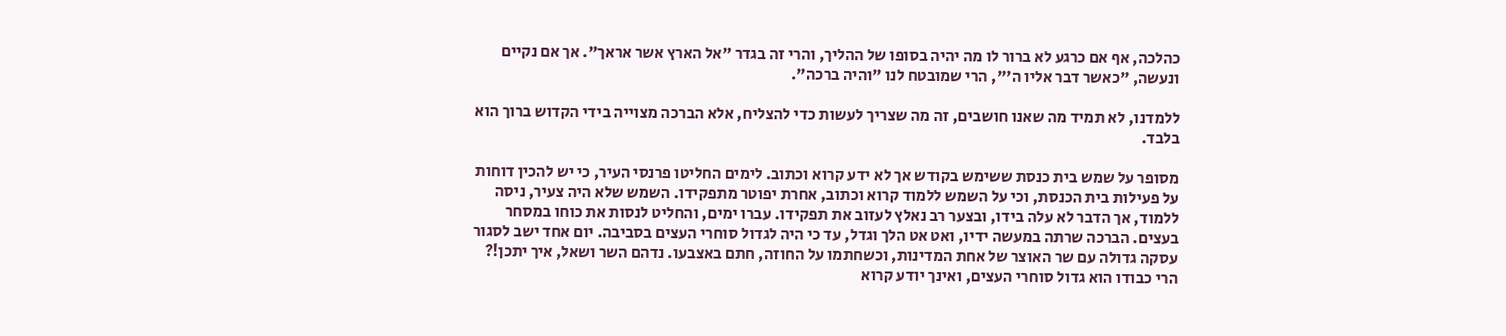כהלכה, אף אם כרגע לא ברור לו מה יהיה בסופו של ההליך, והרי זה בגדר "אל הארץ אשר אראך". אך אם נקיים ונעשה, "כאשר דבר אליו ה'", הרי שמובטח לנו "והיה ברכה".

ללמדנו, לא תמיד מה שאנו חושבים, זה מה שצריך לעשות כדי להצליח, אלא הברכה מצוייה בידי הקדוש ברוך הוא בלבד.

מסופר על שמש בית כנסת ששימש בקודש אך לא ידע קרוא וכתוב. לימים החליטו פרנסי העיר, כי יש להכין דוחות על פעילות בית הכנסת, וכי על השמש ללמוד קרוא וכתוב, אחרת יפוטר מתפקידו. השמש שלא היה צעיר, ניסה ללמוד, אך הדבר לא עלה בידו, ובצער רב נאלץ לעזוב את תפקידו. עברו ימים, והחליט לנסות את כוחו במסחר בעצים. הברכה שרתה במעשה ידיו, ואט אט הלך וגדל, עד כי היה לגדול סוחרי העצים בסביבה. יום אחד ישב לסגור עסקה גדולה עם שר האוצר של אחת המדינות, וכשחתמו על החוזה, חתם באצבעו. נדהם השר ושאל, איך יתכן!? הרי כבודו הוא גדול סוחרי העצים, ואינך יודע קרוא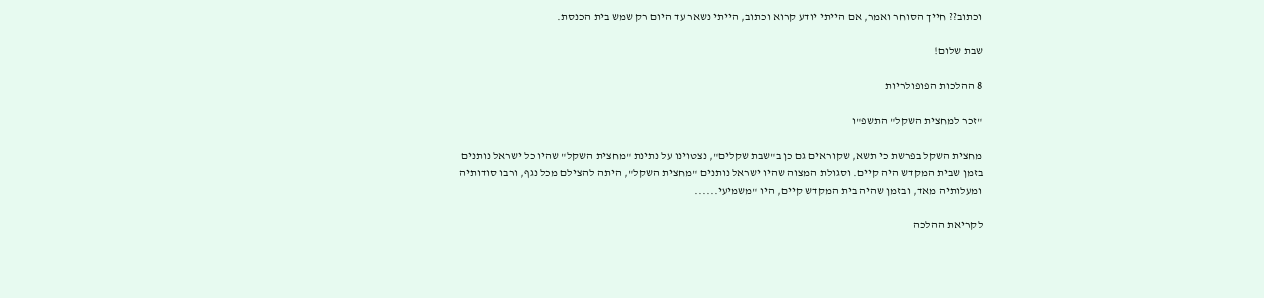וכתוב?? חייך הסוחר ואמר, אם הייתי יודע קרוא וכתוב, הייתי נשאר עד היום רק שמש בית הכנסת.

שבת שלום!

8 ההלכות הפופולריות

"זכר למחצית השקל" התשפ"ו

מחצית השקל בפרשת כי תשא, שקוראים גם כן ב"שבת שקלים", נצטוינו על נתינת "מחצית השקל" שהיו כל ישראל נותנים בזמן שבית המקדש היה קיים. וסגולת המצוה שהיו ישראל נותנים "מחצית השקל", היתה להצילם מכל נגף, ורבו סודותיה ומעלותיה מאד, ובזמן שהיה בית המקדש קיים, היו "משמיעי......

לקריאת ההלכה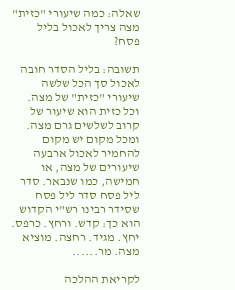שאלה: כמה שיעורי "כזית" מצה צריך לאכול בליל פסח?

תשובה: בליל הסדר חובה לאכול סך הכל שלשה שיעורי "כזית" של מצה. וכל כזית הוא שיעור של קרוב לשלשים גרם מצה. ומכל מקום יש מקום להחמיר לאכול ארבעה שיעורים של מצה, או חמישה, כמו שנבאר. סדר ליל פסח סדר ליל פסח שסידר רבינו רש"י הקדוש הוא כך: קדש. ורחץ. כרפס. יחץ. מגיד. רחצה. מוציא מצה. מר......

לקריאת ההלכה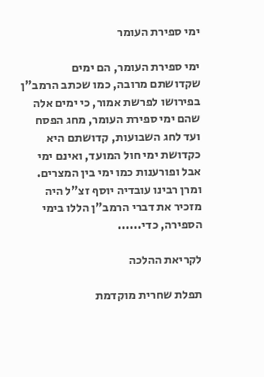ימי ספירת העומר

ימי ספירת העומר, הם ימים שקדושתם מרובה, כמו שכתב הרמב"ן בפירושו לפרשת אמור, כי ימים אלה שהם ימי ספירת העומר, מחג הפסח ועד לחג השבועות, קדושתם היא כקדושת ימי חול המועד, ואינם ימי אבל ופורענות כמו ימי בין המצרים. ומרן רבינו עובדיה יוסף זצ"ל היה מזכיר את דברי הרמב"ן הללו בימי הספירה, כדי......

לקריאת ההלכה

תפלת שחרית מוקדמת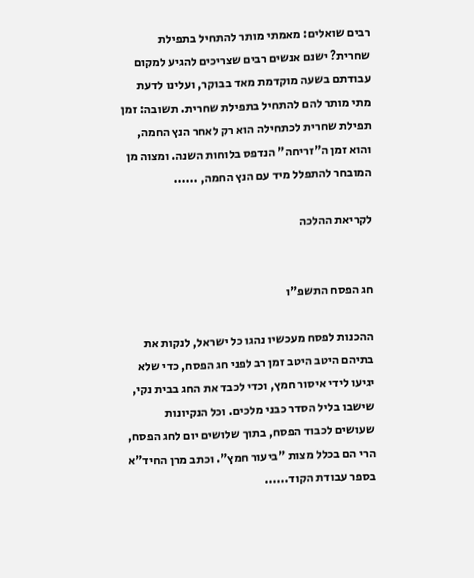רבים שואלים: מאמתי מותר להתחיל בתפילת שחרית? ישנם אנשים רבים שצריכים להגיע למקום עבודתם בשעה מוקדמת מאד בבוקר, ועלינו לדעת מתי מותר להם להתחיל בתפילת שחרית. תשובה: זמן תפילת שחרית לכתחילה הוא רק לאחר הנץ החמה, והוא זמן ה"זריחה" הנדפס בלוחות השנה. ומצוה מן המובחר להתפלל מיד עם הנץ החמה, ......

לקריאת ההלכה


חג הפסח התשפ"ו

ההכנות לפסח מעכשיו נהגו כל ישראל, לנקות את בתיהם היטב היטב זמן רב לפני חג הפסח, כדי שלא יגיעו לידי איסור חמץ, וכדי לכבד את החג בבית נקי, שישבו בליל הסדר כבני מלכים. וכל הנקיונות שעושים לכבוד הפסח, בתוך שלושים יום לחג הפסח, הרי הם בכלל מצות "ביעור חמץ". וכתב מרן החיד"א בספר עבודת הקוד......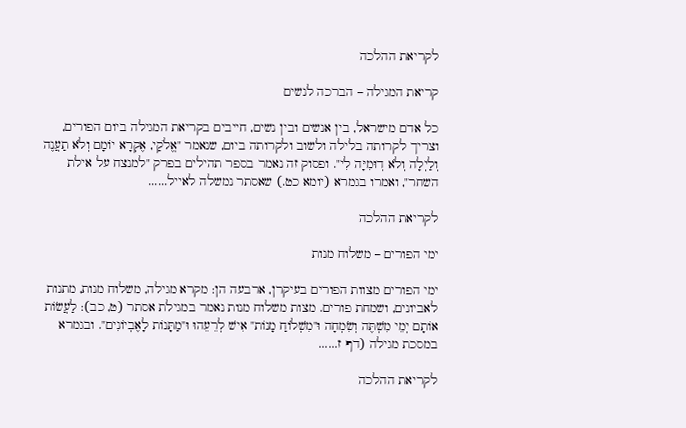לקריאת ההלכה

קריאת המגילה – הברכה לנשים

כל אדם מישראל, בין אנשים ובין נשים, חייבים בקריאת המגילה ביום הפורים, וצריך לקרותה בלילה ולשוב ולקרותה ביום, שנאמר "אֱלֹקַי, אֶקְרָא יוֹמָם וְלֹא תַעֲנֶה וְלַיְלָה וְלֹא דֽוּמִיָּה לִי". ופסוק זה נאמר בספר תהילים בפרק "למנצח על אילת השחר", ואמרו בגמרא (יומא כט.) שאסתר נמשלה לאייל......

לקריאת ההלכה

ימי הפורים – משלוח מנות

ימי הפורים מצוות הפורים בעיקרן, ארבעה הן: מקרא מגילה, משלוח מנות, מתנות לאביונים, ושמחת פורים. מצות משלוח מנות נאמר במגילת אסתר (ט, כב): לַעֲשׂוֹת אוֹתָם יְמֵי מִשְׁתֶּה וְשִׂמְחָה וּ"מִשְׁלוֹחַ מָנוֹת" אִישׁ לְרֵעֵהוּ וּ"מַתָּנוֹת לָאֶבְיוֹנִים". ובגמרא במסכת מגילה (דף ז......

לקריאת ההלכה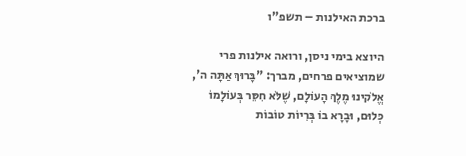ברכת האילנות – תשפ"ו

היוצא בימי ניסן, ורואה אילנות פרי שמוציאים פרחים, מברך: "בָּרוּךְ אַתָּה ה', אֱלֹקינוּ מֶלֶךְ הָעוֹלָם, שֶׁלֹּא חִסֵּר בְּעוֹלָמוֹ כְּלוּם, וּבָרָא בוֹ בְּרִיוֹת טוֹבוֹת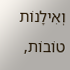וְאִילָנוֹת טוֹבוֹת,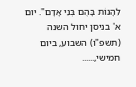לֵהָנוֹת בָּהֶם בְּנֵי אָדָם". יום א' בניסן יחול השנה (תשפ"ו) השבוע, ביום חמישי,......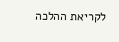לקריאת ההלכה